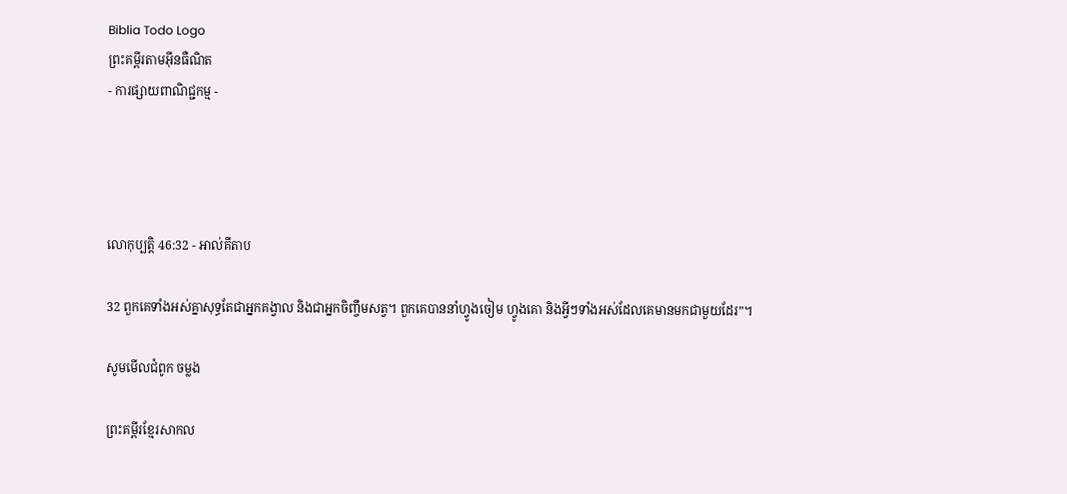Biblia Todo Logo
ព្រះគម្ពីរតាមអ៊ីនធឺណិត
- ការផ្សាយពាណិជ្ជកម្ម -




លោកុ‌ប្បត្តិ 46:32 - អាល់គីតាប

32 ពួកគេទាំងអស់គ្នាសុទ្ធតែជាអ្នកគង្វាល និងជាអ្នកចិញ្ចឹមសត្វ។ ពួកគេបាននាំហ្វូងចៀម ហ្វូងគោ និងអ្វីៗទាំងអស់ដែលគេមានមកជាមួយដែរ”។

សូមមើលជំពូក ចម្លង

ព្រះគម្ពីរខ្មែរសាកល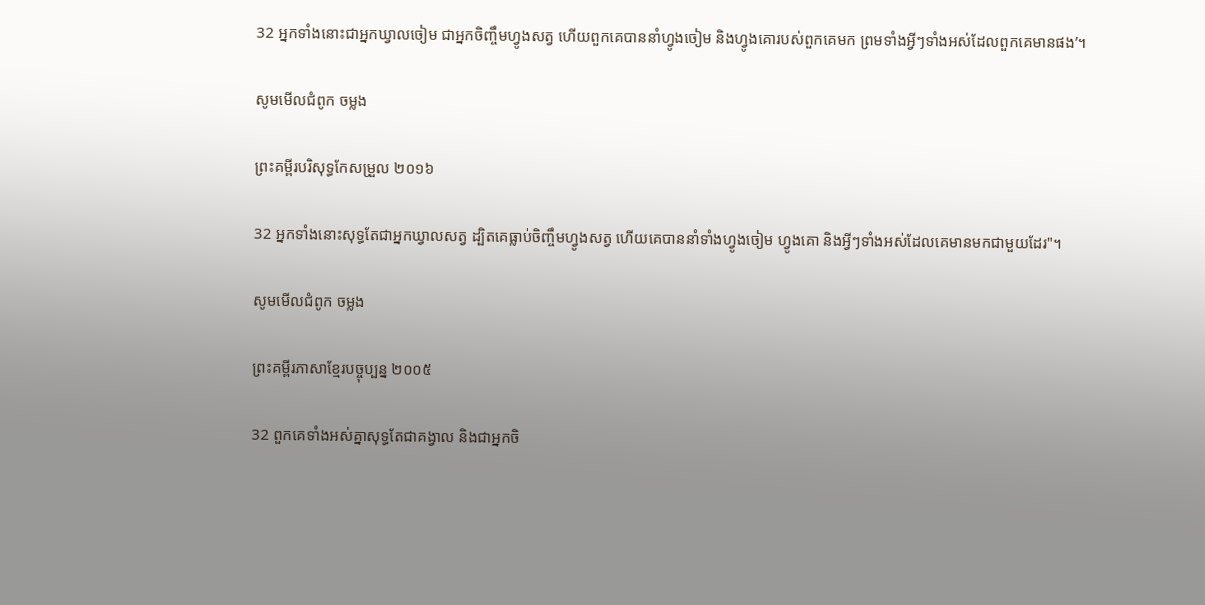32 អ្នកទាំងនោះជាអ្នកឃ្វាលចៀម ជាអ្នកចិញ្ចឹមហ្វូងសត្វ ហើយពួកគេបាននាំហ្វូងចៀម និងហ្វូងគោរបស់ពួកគេមក ព្រមទាំងអ្វីៗទាំងអស់ដែលពួកគេមានផង’។

សូមមើលជំពូក ចម្លង

ព្រះគម្ពីរបរិសុទ្ធកែសម្រួល ២០១៦

32 អ្នកទាំងនោះសុទ្ធតែជាអ្នកឃ្វាលសត្វ ដ្បិតគេធ្លាប់ចិញ្ចឹមហ្វូងសត្វ ហើយគេបាននាំទាំងហ្វូងចៀម ហ្វូងគោ និងអ្វីៗទាំងអស់ដែលគេមានមកជាមួយដែរ"។

សូមមើលជំពូក ចម្លង

ព្រះគម្ពីរភាសាខ្មែរបច្ចុប្បន្ន ២០០៥

32 ពួកគេទាំងអស់គ្នាសុទ្ធតែជាគង្វាល និងជាអ្នកចិ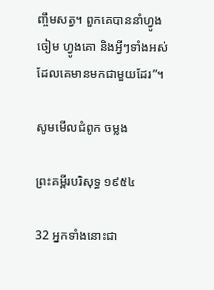ញ្ចឹមសត្វ។ ពួកគេបាននាំហ្វូងចៀម ហ្វូងគោ និងអ្វីៗទាំងអស់ដែលគេមានមកជាមួយដែរ”។

សូមមើលជំពូក ចម្លង

ព្រះគម្ពីរបរិសុទ្ធ ១៩៥៤

32 អ្នកទាំងនោះជា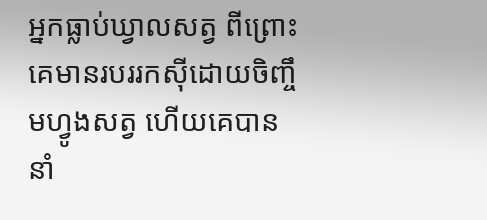អ្នកធ្លាប់ឃ្វាលសត្វ ពីព្រោះគេមានរបររកស៊ីដោយចិញ្ចឹមហ្វូងសត្វ ហើយគេបាននាំ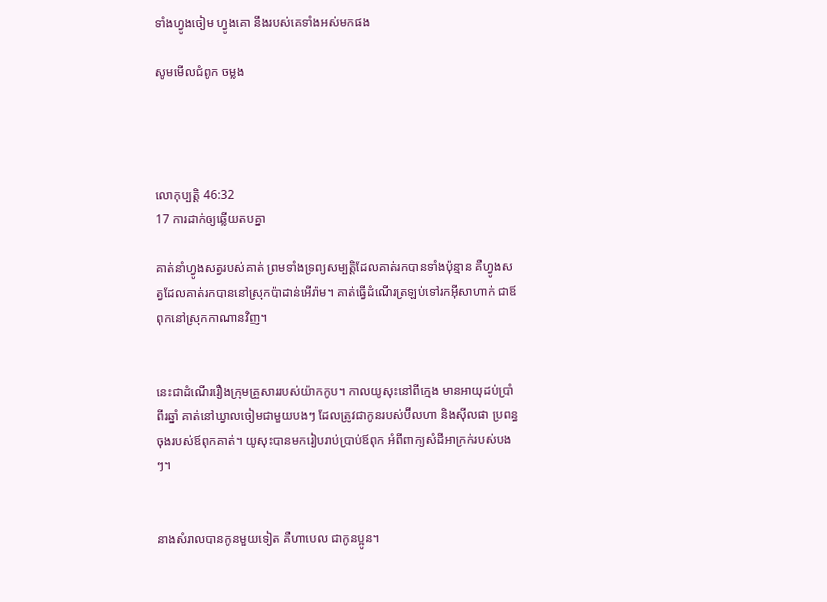ទាំងហ្វូងចៀម ហ្វូងគោ នឹងរបស់គេទាំងអស់មកផង

សូមមើលជំពូក ចម្លង




លោកុ‌ប្បត្តិ 46:32
17 ការដាក់ឲ្យឆ្លើយតបគ្នា

គាត់នាំហ្វូងសត្វរបស់គាត់ ព្រមទាំងទ្រព្យសម្បត្តិដែលគាត់រកបានទាំងប៉ុន្មាន គឺហ្វូងសត្វដែលគាត់រកបាននៅស្រុកប៉ាដាន់‌អើរ៉ាម។ គាត់ធ្វើដំណើរត្រឡប់ទៅរកអ៊ីសា‌ហាក់ ជាឪពុកនៅស្រុកកាណានវិញ។


នេះជាដំណើររឿងក្រុមគ្រួសាររបស់យ៉ាកកូប។ កាលយូសុះនៅពីក្មេង មានអាយុដប់ប្រាំពីរឆ្នាំ គាត់នៅឃ្វាលចៀមជាមួយបងៗ ដែលត្រូវជាកូនរបស់ប៊ីល‌ហា និងស៊ីល‌ផា ប្រពន្ធចុងរបស់ឪពុកគាត់។ យូសុះបានមករៀបរាប់ប្រាប់ឪពុក អំពីពាក្យសំដីអាក្រក់របស់បងៗ។


នាងសំរាលបានកូនមួយទៀត គឺហាបេល ជាកូនប្អូន។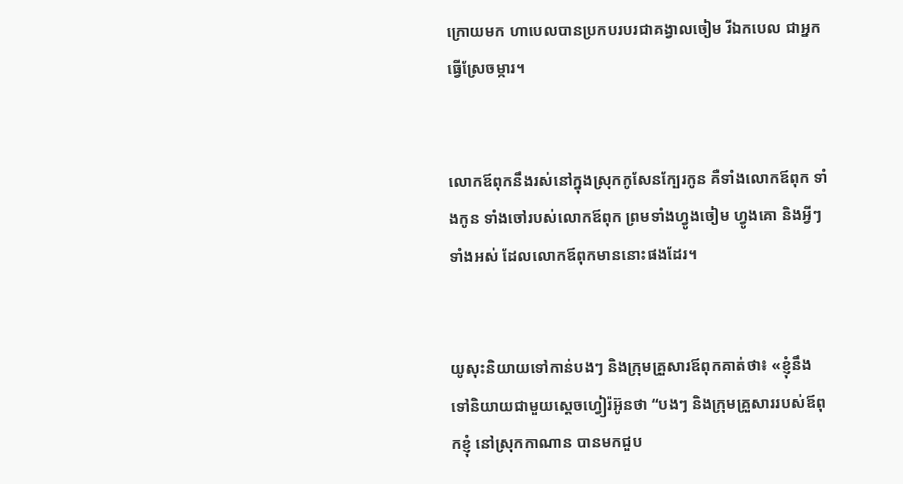ក្រោយមក ហាបេលបានប្រកបរបរជាគង្វាលចៀម រីឯកបេល ជាអ្នកធ្វើស្រែចម្ការ។


លោកឪពុកនឹងរស់នៅក្នុងស្រុកកូសែនក្បែរកូន គឺទាំងលោកឪពុក ទាំងកូន ទាំងចៅរបស់លោកឪពុក ព្រមទាំងហ្វូងចៀម ហ្វូងគោ និងអ្វីៗទាំងអស់ ដែលលោកឪពុកមាននោះផងដែរ។


យូសុះនិយាយទៅកាន់បងៗ និងក្រុមគ្រួសារឪពុកគាត់ថា៖ «ខ្ញុំនឹងទៅនិយាយជាមួយស្តេចហ្វៀរ៉អ៊ូនថា “បងៗ និងក្រុមគ្រួសាររបស់ឪពុកខ្ញុំ នៅស្រុកកាណាន បានមកជួប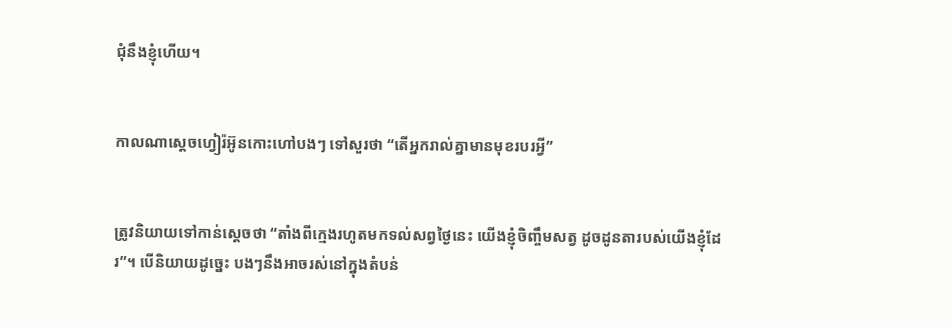ជុំនឹងខ្ញុំហើយ។


កាលណាស្តេចហ្វៀរ៉អ៊ូនកោះហៅបងៗ ទៅសួរថា “តើអ្នករាល់គ្នាមានមុខរបរអ្វី”


ត្រូវនិយាយទៅកាន់ស្តេចថា “តាំងពីក្មេងរហូតមកទល់សព្វថ្ងៃនេះ យើងខ្ញុំចិញ្ចឹមសត្វ ដូចដូនតារបស់យើងខ្ញុំដែរ”។ បើនិយាយដូច្នេះ បងៗនឹងអាចរស់នៅក្នុងតំបន់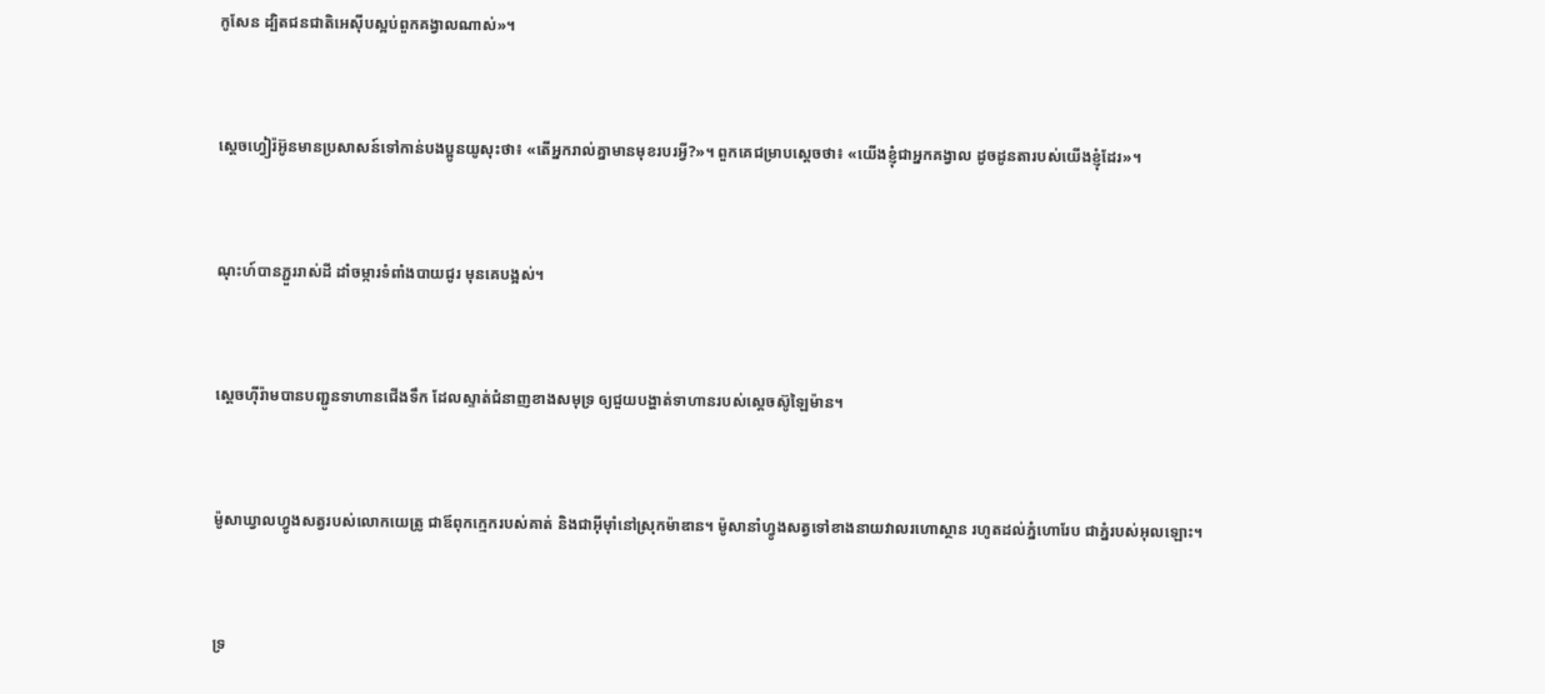កូសែន ដ្បិតជន‌ជាតិអេស៊ីបស្អប់ពួកគង្វាលណាស់»។


ស្តេចហ្វៀរ៉អ៊ូនមានប្រសាសន៍ទៅកាន់បង‌ប្អូនយូសុះថា៖ «តើអ្នករាល់គ្នាមានមុខរបរអ្វី?»។ ពួកគេជម្រាបស្តេចថា៖ «យើងខ្ញុំជាអ្នកគង្វាល ដូចដូនតារបស់យើងខ្ញុំដែរ»។


ណុះហ៍បានភ្ជួររាស់ដី ដាំចម្ការទំពាំងបាយជូរ មុនគេបង្អស់។


ស្តេចហ៊ីរ៉ាមបានបញ្ជូនទាហានជើងទឹក ដែលស្ទាត់ជំនាញខាងសមុទ្រ ឲ្យជួយបង្ហាត់ទាហានរបស់ស្តេចស៊ូឡៃ‌ម៉ាន។


ម៉ូសាឃ្វាលហ្វូងសត្វរបស់លោកយេត្រូ ជាឪពុកក្មេករបស់គាត់ និងជាអ៊ីមុាំនៅស្រុកម៉ាឌាន។ ម៉ូសានាំហ្វូងសត្វទៅខាងនាយវាលរហោ‌ស្ថាន រហូតដល់ភ្នំហោរែប ជាភ្នំរបស់អុលឡោះ។


ទ្រ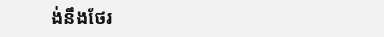ង់នឹងថែ‌រ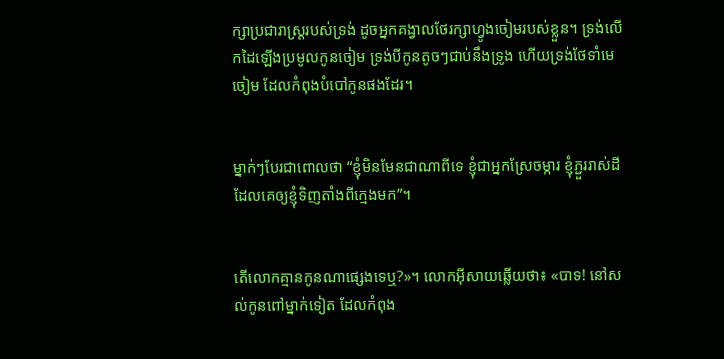ក្សាប្រជា‌រាស្ត្ររបស់ទ្រង់ ដូចអ្នកគង្វាលថែ‌រក្សាហ្វូងចៀមរបស់ខ្លួន។ ទ្រង់លើកដៃឡើងប្រមូលកូនចៀម ទ្រង់បីកូនតូចៗជាប់នឹងទ្រូង ហើយទ្រង់ថែទាំមេចៀម ដែលកំពុងបំបៅកូនផងដែរ។


ម្នាក់ៗបែរជាពោលថា “ខ្ញុំមិនមែនជាណាពីទេ ខ្ញុំជាអ្នកស្រែចម្ការ ខ្ញុំភ្ជួររាស់ដីដែលគេឲ្យខ្ញុំទិញតាំងពីក្មេងមក”។


តើលោកគ្មានកូនណាផ្សេងទេឬ?»។ លោកអ៊ីសាយឆ្លើយថា៖ «បាទ! នៅសល់កូនពៅម្នាក់ទៀត ដែលកំពុង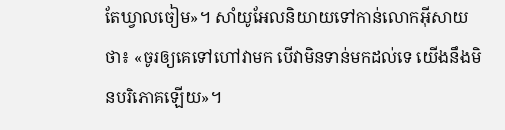តែឃ្វាលចៀម»។ សាំយូ‌អែលនិយាយទៅកាន់លោកអ៊ីសាយថា៖ «ចូរឲ្យគេទៅហៅវាមក បើវាមិនទាន់មកដល់ទេ យើងនឹងមិនបរិភោគឡើយ»។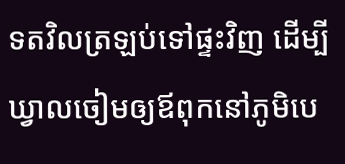ទតវិលត្រឡប់ទៅផ្ទះវិញ ដើម្បីឃ្វាលចៀមឲ្យឪពុកនៅភូមិបេ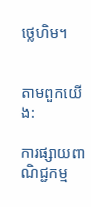ថ្លេ‌ហិម។


តាមពួកយើង:

ការផ្សាយពាណិជ្ជកម្ម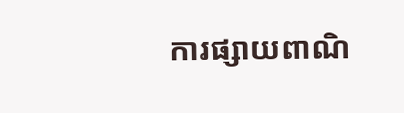ការផ្សាយពាណិ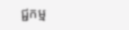ជ្ជកម្ម